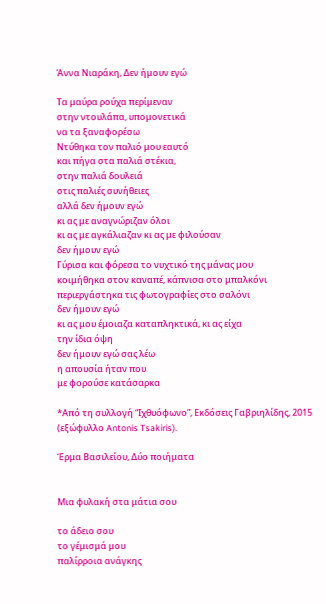Άννα Νιαράκη, Δεν ήμουν εγώ

Τα μαύρα ρούχα περίμεναν
στην ντουλάπα, υπομονετικά
να τα ξαναφορέσω
Ντύθηκα τον παλιό μου εαυτό
και πήγα στα παλιά στέκια,
στην παλιά δουλειά
στις παλιές συνήθειες
αλλά δεν ήμουν εγώ
κι ας με αναγνώριζαν όλοι
κι ας με αγκάλιαζαν κι ας με φιλούσαν
δεν ήμουν εγώ
Γύρισα και φόρεσα το νυχτικό της μάνας μου
κοιμήθηκα στον καναπέ, κάπνισα στο μπαλκόνι
περιεργάστηκα τις φωτογραφίες στο σαλόνι
δεν ήμουν εγώ
κι ας μου έμοιαζα καταπληκτικά, κι ας είχα
την ίδια όψη
δεν ήμουν εγώ σας λέω
η απουσία ήταν που
με φορούσε κατάσαρκα

*Από τη συλλογή “Ιχθυόφωνο”, Εκδόσεις Γαβριηλίδης, 2015 (εξώφυλλο Antonis Tsakiris).

Έρμα Βασιλείου, Δύο ποιήματα


Μια φυλακή στα μάτια σου

το άδειο σου
το γέμισμά μου
παλίρροια ανάγκης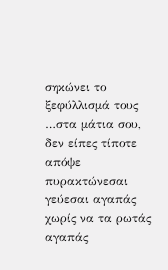σηκώνει το ξεφύλλισμά τους
…στα μάτια σου,
δεν είπες τίποτε απόψε
πυρακτώνεσαι
γεύεσαι αγαπάς
χωρίς να τα ρωτάς
αγαπάς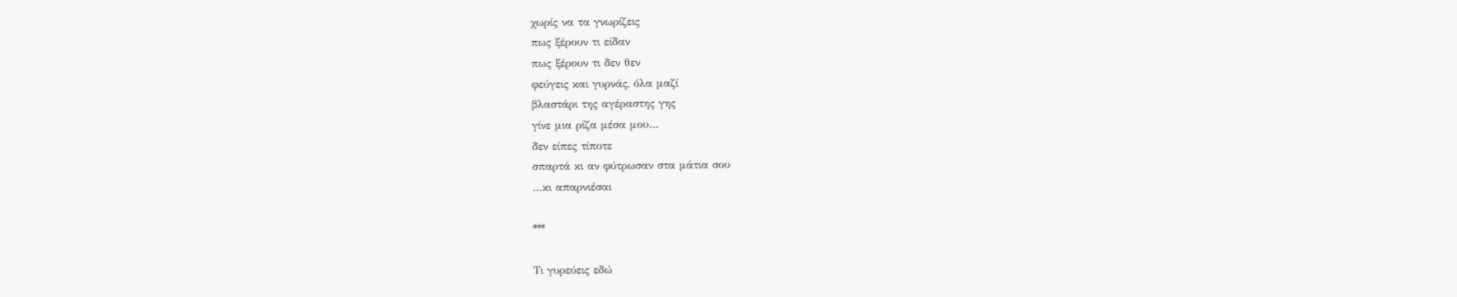χωρίς να τα γνωρίζεις
πως ξέρουν τι είδαν
πως ξέρουν τι δεν θεν
φεύγεις και γυρνάς, όλα μαζί
βλαστάρι της αγέραστης γης
γίνε μια ρίζα μέσα μου…
δεν είπες τίποτε
σπαρτά κι αν φύτρωσαν στα μάτια σου
…κι απαρνιέσαι

***

Τι γυρεύεις εδώ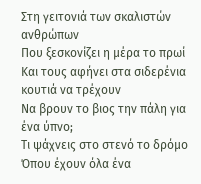Στη γειτονιά των σκαλιστών ανθρώπων
Που ξεσκονίζει η μέρα το πρωί
Και τους αφήνει στα σιδερένια κουτιά να τρέχουν
Να βρουν το βιος την πάλη για ένα ύπνο;
Τι ψάχνεις στο στενό το δρόμο
Όπου έχουν όλα ένα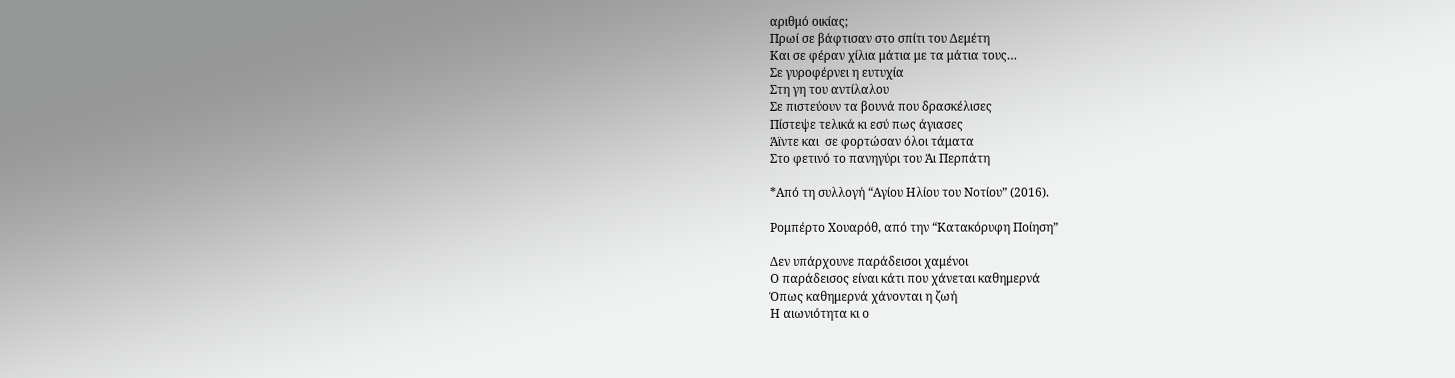αριθμό οικίας;
Πρωί σε βάφτισαν στο σπίτι του Δεμέτη
Και σε φέραν χίλια μάτια με τα μάτια τους…
Σε γυροφέρνει η ευτυχία
Στη γη του αντίλαλου
Σε πιστεύουν τα βουνά που δρασκέλισες
Πίστεψε τελικά κι εσύ πως άγιασες
Άϊντε και  σε φορτώσαν όλοι τάματα
Στο φετινό το πανηγύρι του Άι Περπάτη

*Από τη συλλογή “Αγίου Ηλίου του Νοτίου” (2016).

Ρομπέρτο Χουαρόθ, από την “Κατακόρυφη Ποίηση”

Δεν υπάρχουνε παράδεισοι χαμένοι
Ο παράδεισος είναι κάτι που χάνεται καθημερνά
Όπως καθημερνά χάνονται η ζωή
Η αιωνιότητα κι ο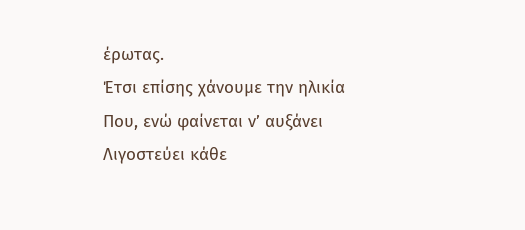έρωτας.
Έτσι επίσης χάνουμε την ηλικία
Που, ενώ φαίνεται ν’ αυξάνει
Λιγοστεύει κάθε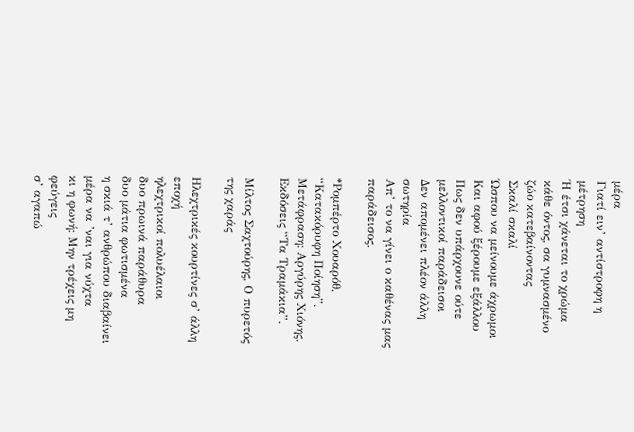μέρα
Γιατί ειν’ αντίστροφη η μέτρηση
Ή έτσι χάνεται το χρώμα κάθε όντος, σα γυμνασμένο ζώο κατεβαίνοντας
Σκαλί σκαλί
Ώσπου να μείνουμε άχρωμοι
Και αφού ξέρουμε εξάλλου
Πως δεν υπάρχουνε ούτε μελλοντικοί παράδεισοι
Δεν απομένει πλέον άλλη σωτηρία
Απ’ το να γίνει ο καθένας μας παράδεισος.

*Ρομπέρτο Χουαρόθ, “Κατακόρυφη Ποίηση”. Μετάφραση: Αργύρης Χιόνης. Εκδόσεις “Τα Τραμάκια”.

Μίλτος Σαχτούρης, Ο πυρετός της χαράς

Ηλεχτρικές κουρτίνες σ’ άλλη εποχή
ηλεχτρικοί πολυέλαιοι
δυο πρωινά παράθυρα
δυο μάτια φωτισμένα
η σκιά τ’ ανθρώπου διαβαίνει
μέρα να ’ναι για νύχτα
κι η φωνή: Μην τρέχεις μη φεύγεις
σ’ αγαπώ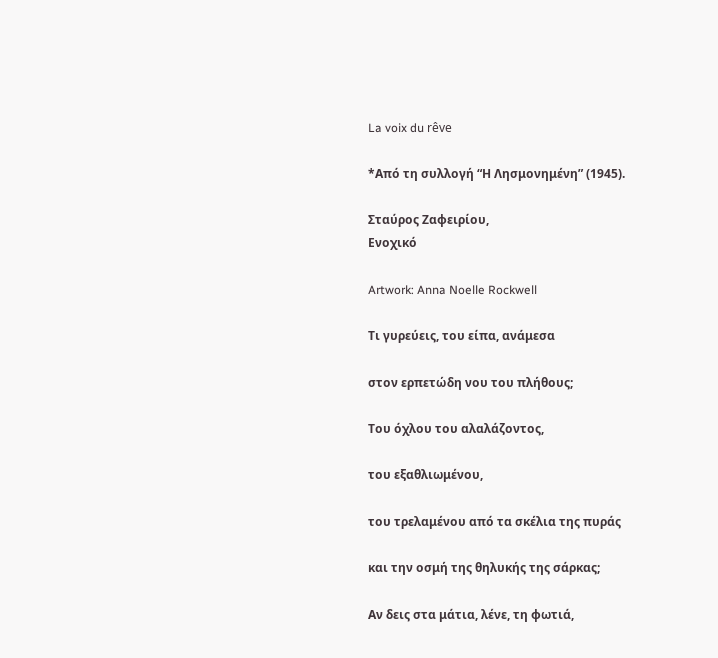La voix du rêve

*Από τη συλλογή “Η Λησμονημένη” (1945).

Σταύρος Ζαφειρίου,
Ενοχικό

Artwork: Anna Noelle Rockwell

Τι γυρεύεις, του είπα, ανάμεσα

στον ερπετώδη νου του πλήθους;

Του όχλου του αλαλάζοντος,

του εξαθλιωμένου,

του τρελαμένου από τα σκέλια της πυράς

και την οσμή της θηλυκής της σάρκας;

Αν δεις στα μάτια, λένε, τη φωτιά,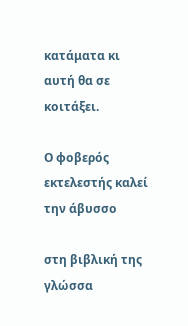κατάματα κι αυτή θα σε κοιτάξει.

Ο φοβερός εκτελεστής καλεί την άβυσσο

στη βιβλική της γλώσσα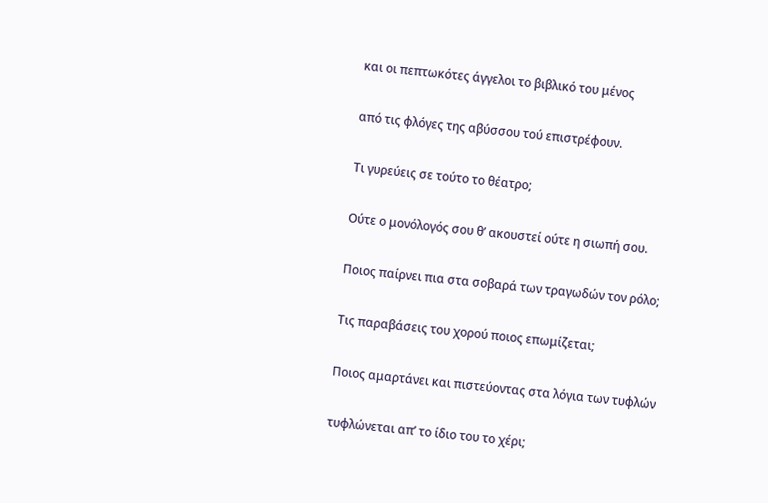και οι πεπτωκότες άγγελοι το βιβλικό του μένος

από τις φλόγες της αβύσσου τού επιστρέφουν.

Τι γυρεύεις σε τούτο το θέατρο;

Ούτε ο μονόλογός σου θ’ ακουστεί ούτε η σιωπή σου.

Ποιος παίρνει πια στα σοβαρά των τραγωδών τον ρόλο;

Τις παραβάσεις του χορού ποιος επωμίζεται;

Ποιος αμαρτάνει και πιστεύοντας στα λόγια των τυφλών

τυφλώνεται απ’ το ίδιο του το χέρι;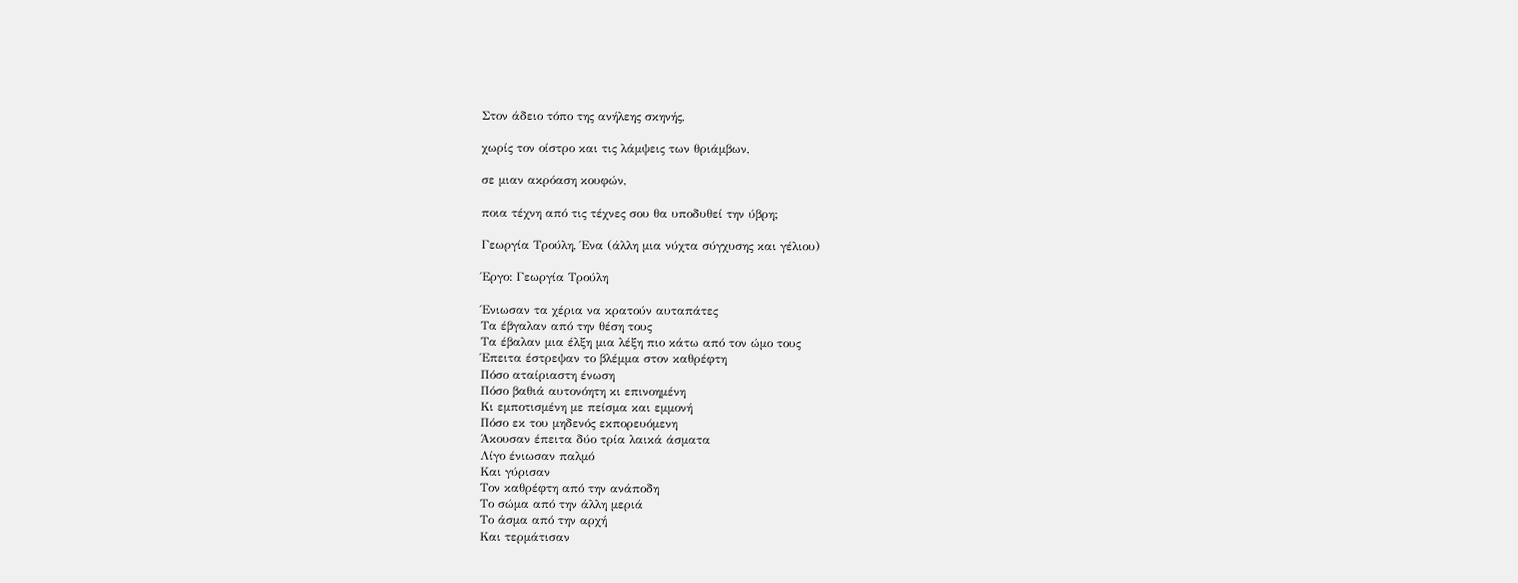Στον άδειο τόπο της ανήλεης σκηνής,

χωρίς τον οίστρο και τις λάμψεις των θριάμβων,

σε μιαν ακρόαση κουφών,

ποια τέχνη από τις τέχνες σου θα υποδυθεί την ύβρη;

Γεωργία Τρούλη, Ένα (άλλη μια νύχτα σύγχυσης και γέλιου)

Έργο: Γεωργία Τρούλη

Ένιωσαν τα χέρια να κρατούν αυταπάτες
Τα έβγαλαν από την θέση τους
Τα έβαλαν μια έλξη μια λέξη πιο κάτω από τον ώμο τους
Έπειτα έστρεψαν το βλέμμα στον καθρέφτη
Πόσο αταίριαστη ένωση
Πόσο βαθιά αυτονόητη κι επινοημένη
Κι εμποτισμένη με πείσμα και εμμονή
Πόσο εκ του μηδενός εκπορευόμενη
Άκουσαν έπειτα δύο τρία λαικά άσματα
Λίγο ένιωσαν παλμό
Και γύρισαν
Τον καθρέφτη από την ανάποδη
Το σώμα από την άλλη μεριά
Το άσμα από την αρχή
Και τερμάτισαν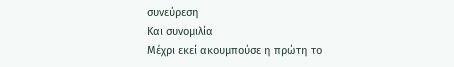συνεύρεση
Και συνομιλία
Μέχρι εκεί ακουμπούσε η πρώτη το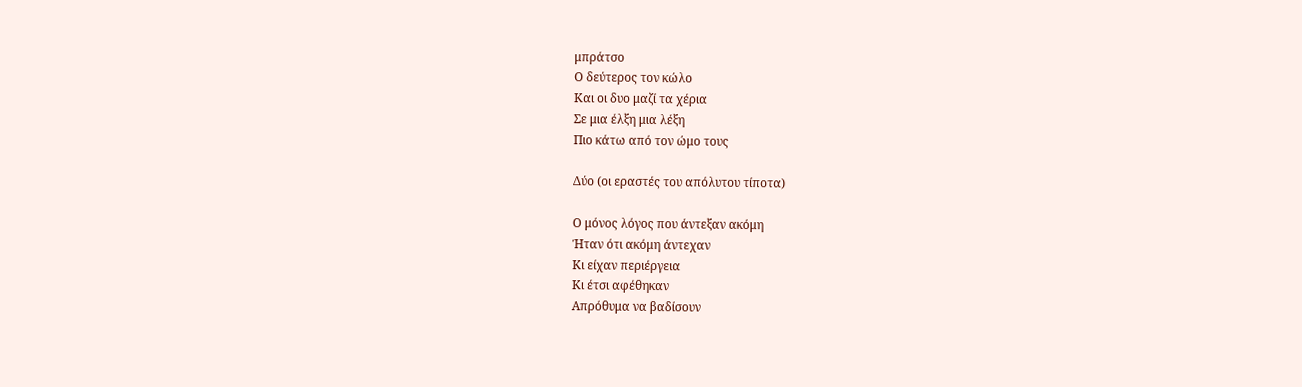μπράτσο
Ο δεύτερος τον κώλο
Και οι δυο μαζί τα χέρια
Σε μια έλξη μια λέξη
Πιο κάτω από τον ώμο τους

Δύο (οι εραστές του απόλυτου τίποτα)

Ο μόνος λόγος που άντεξαν ακόμη
Ήταν ότι ακόμη άντεχαν
Κι είχαν περιέργεια
Κι έτσι αφέθηκαν
Απρόθυμα να βαδίσουν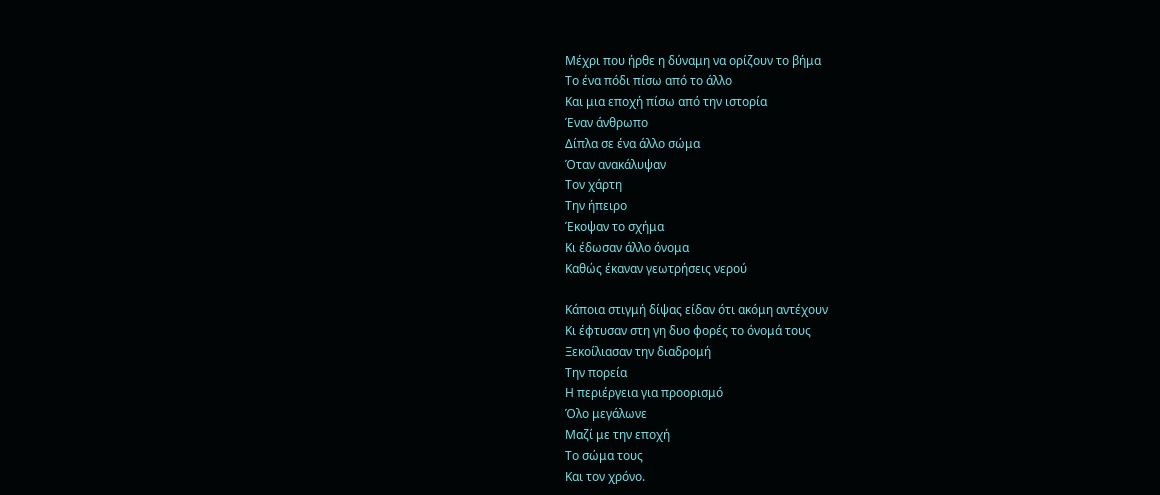Μέχρι που ήρθε η δύναμη να ορίζουν το βήμα
Το ένα πόδι πίσω από το άλλο
Και μια εποχή πίσω από την ιστορία
Έναν άνθρωπο
Δίπλα σε ένα άλλο σώμα
Όταν ανακάλυψαν
Τον χάρτη
Την ήπειρο
Έκοψαν το σχήμα
Κι έδωσαν άλλο όνομα
Καθώς έκαναν γεωτρήσεις νερού

Κάποια στιγμή δίψας είδαν ότι ακόμη αντέχουν
Κι έφτυσαν στη γη δυο φορές το όνομά τους
Ξεκοίλιασαν την διαδρομή
Την πορεία
Η περιέργεια για προορισμό
Όλο μεγάλωνε
Μαζί με την εποχή
Το σώμα τους
Και τον χρόνο.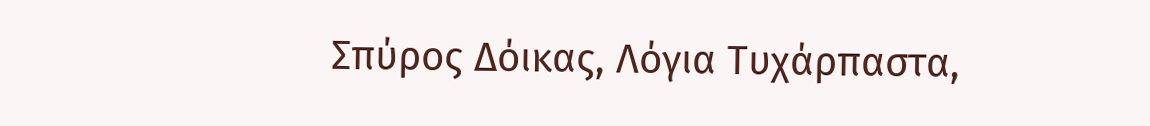Σπύρος Δόικας, Λόγια Τυχάρπαστα,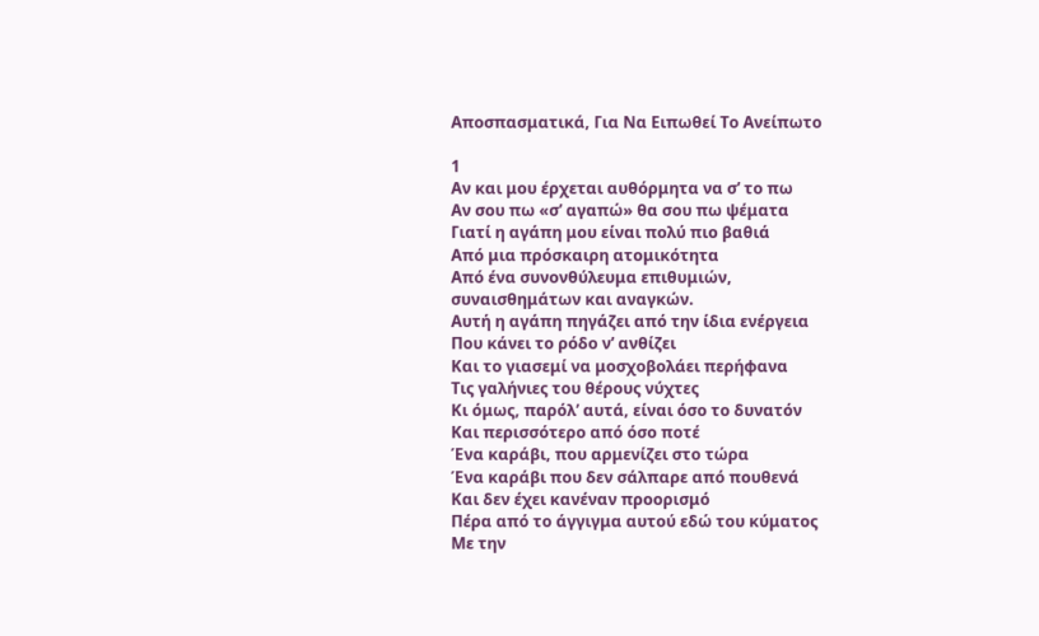Αποσπασματικά, Για Να Ειπωθεί Το Ανείπωτο

1
Αν και μου έρχεται αυθόρμητα να σ’ το πω
Αν σου πω «σ’ αγαπώ» θα σου πω ψέματα
Γιατί η αγάπη μου είναι πολύ πιο βαθιά
Από μια πρόσκαιρη ατομικότητα
Από ένα συνονθύλευμα επιθυμιών,
συναισθημάτων και αναγκών.
Αυτή η αγάπη πηγάζει από την ίδια ενέργεια
Που κάνει το ρόδο ν’ ανθίζει
Και το γιασεμί να μοσχοβολάει περήφανα
Τις γαλήνιες του θέρους νύχτες
Κι όμως, παρόλ’ αυτά, είναι όσο το δυνατόν
Και περισσότερο από όσο ποτέ
Ένα καράβι, που αρμενίζει στο τώρα
Ένα καράβι που δεν σάλπαρε από πουθενά
Και δεν έχει κανέναν προορισμό
Πέρα από το άγγιγμα αυτού εδώ του κύματος
Με την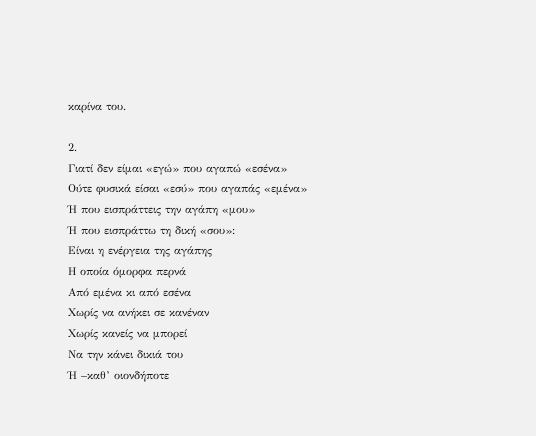καρίνα του.

2.
Γιατί δεν είμαι «εγώ» που αγαπώ «εσένα»
Ούτε φυσικά είσαι «εσύ» που αγαπάς «εμένα»
Ή που εισπράττεις την αγάπη «μου»
Ή που εισπράττω τη δική «σου»:
Είναι η ενέργεια της αγάπης
Η οποία όμορφα περνά
Από εμένα κι από εσένα
Χωρίς να ανήκει σε κανέναν
Χωρίς κανείς να μπορεί
Να την κάνει δικιά του
Ή –καθ’ οιονδήποτε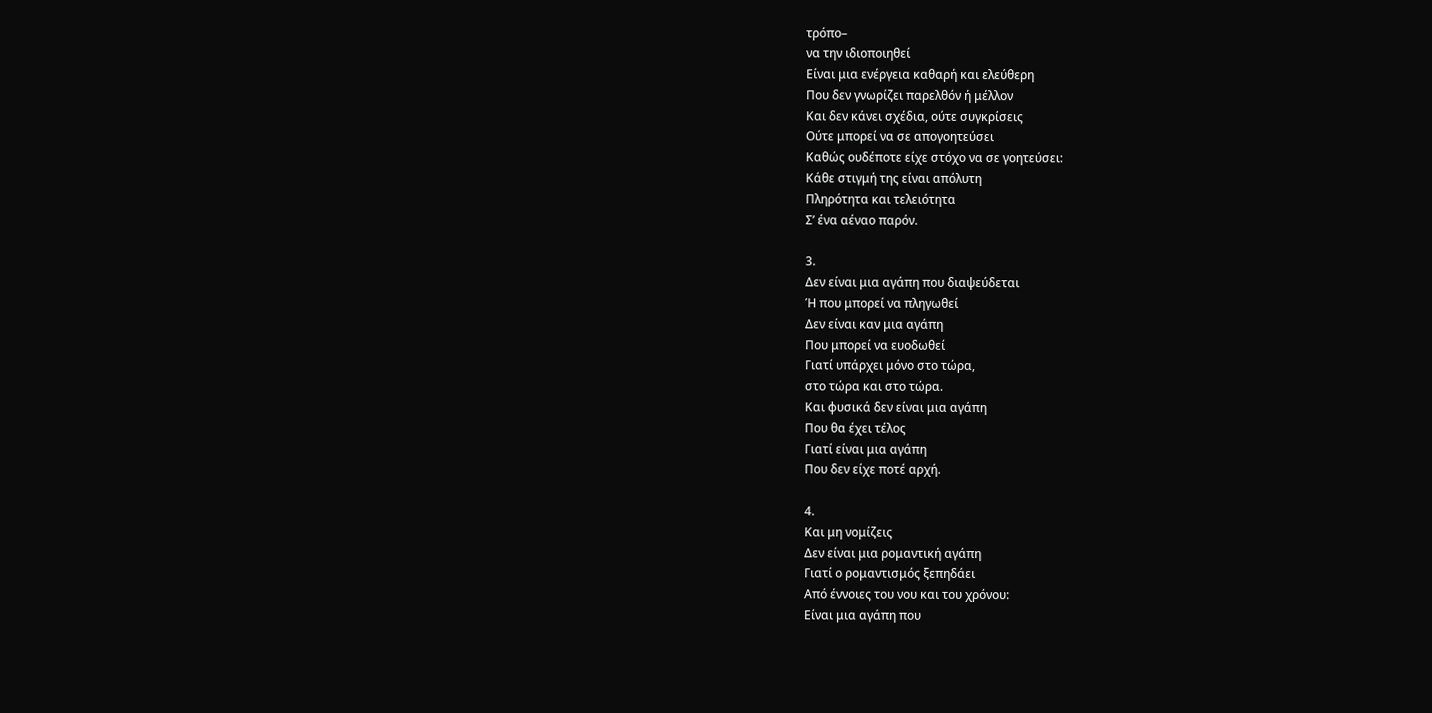τρόπο–
να την ιδιοποιηθεί
Είναι μια ενέργεια καθαρή και ελεύθερη
Που δεν γνωρίζει παρελθόν ή μέλλον
Και δεν κάνει σχέδια, ούτε συγκρίσεις
Ούτε μπορεί να σε απογοητεύσει
Καθώς ουδέποτε είχε στόχο να σε γοητεύσει:
Κάθε στιγμή της είναι απόλυτη
Πληρότητα και τελειότητα
Σ’ ένα αέναο παρόν.

3.
Δεν είναι μια αγάπη που διαψεύδεται
Ή που μπορεί να πληγωθεί
Δεν είναι καν μια αγάπη
Που μπορεί να ευοδωθεί
Γιατί υπάρχει μόνο στο τώρα,
στο τώρα και στο τώρα.
Και φυσικά δεν είναι μια αγάπη
Που θα έχει τέλος
Γιατί είναι μια αγάπη
Που δεν είχε ποτέ αρχή.

4.
Και μη νομίζεις
Δεν είναι μια ρομαντική αγάπη
Γιατί ο ρομαντισμός ξεπηδάει
Από έννοιες του νου και του χρόνου:
Είναι μια αγάπη που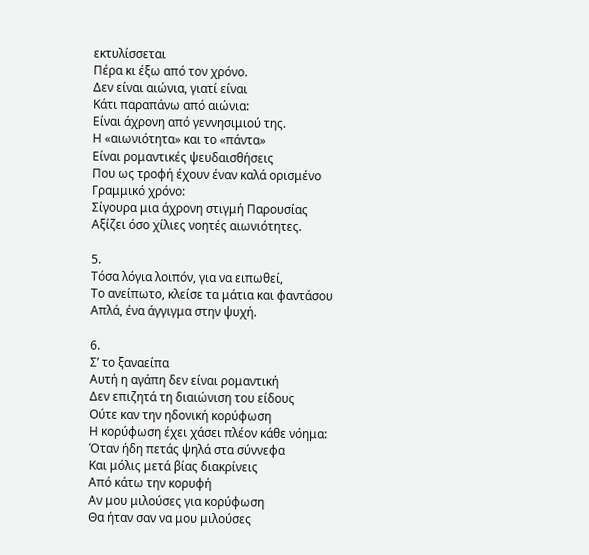εκτυλίσσεται
Πέρα κι έξω από τον χρόνο.
Δεν είναι αιώνια, γιατί είναι
Κάτι παραπάνω από αιώνια:
Είναι άχρονη από γεννησιμιού της.
Η «αιωνιότητα» και το «πάντα»
Είναι ρομαντικές ψευδαισθήσεις
Που ως τροφή έχουν έναν καλά ορισμένο
Γραμμικό χρόνο:
Σίγουρα μια άχρονη στιγμή Παρουσίας
Αξίζει όσο χίλιες νοητές αιωνιότητες.

5.
Τόσα λόγια λοιπόν, για να ειπωθεί,
Το ανείπωτο, κλείσε τα μάτια και φαντάσου
Απλά, ένα άγγιγμα στην ψυχή.

6.
Σ’ το ξαναείπα
Αυτή η αγάπη δεν είναι ρομαντική
Δεν επιζητά τη διαιώνιση του είδους
Ούτε καν την ηδονική κορύφωση
Η κορύφωση έχει χάσει πλέον κάθε νόημα:
Όταν ήδη πετάς ψηλά στα σύννεφα
Και μόλις μετά βίας διακρίνεις
Από κάτω την κορυφή
Αν μου μιλούσες για κορύφωση
Θα ήταν σαν να μου μιλούσες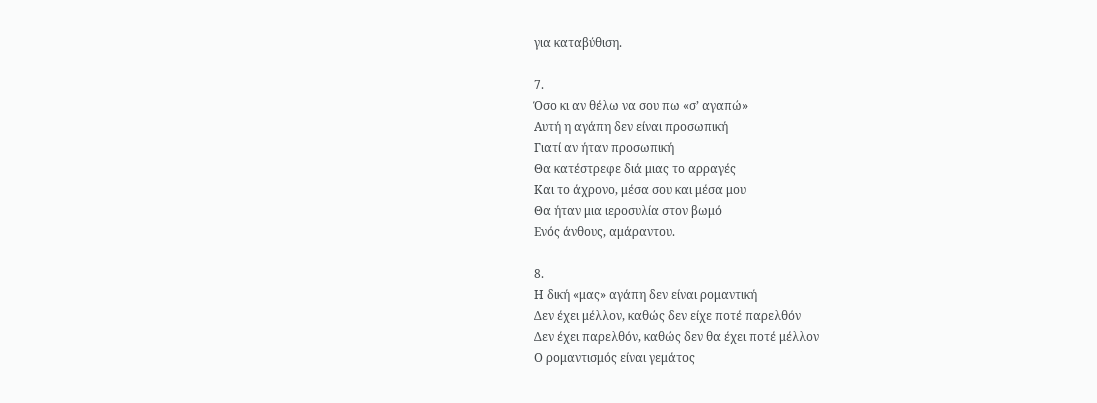για καταβύθιση.

7.
Όσο κι αν θέλω να σου πω «σ’ αγαπώ»
Αυτή η αγάπη δεν είναι προσωπική
Γιατί αν ήταν προσωπική
Θα κατέστρεφε διά μιας το αρραγές
Και το άχρονο, μέσα σου και μέσα μου
Θα ήταν μια ιεροσυλία στον βωμό
Ενός άνθους, αμάραντου.

8.
Η δική «μας» αγάπη δεν είναι ρομαντική
Δεν έχει μέλλον, καθώς δεν είχε ποτέ παρελθόν
Δεν έχει παρελθόν, καθώς δεν θα έχει ποτέ μέλλον
Ο ρομαντισμός είναι γεμάτος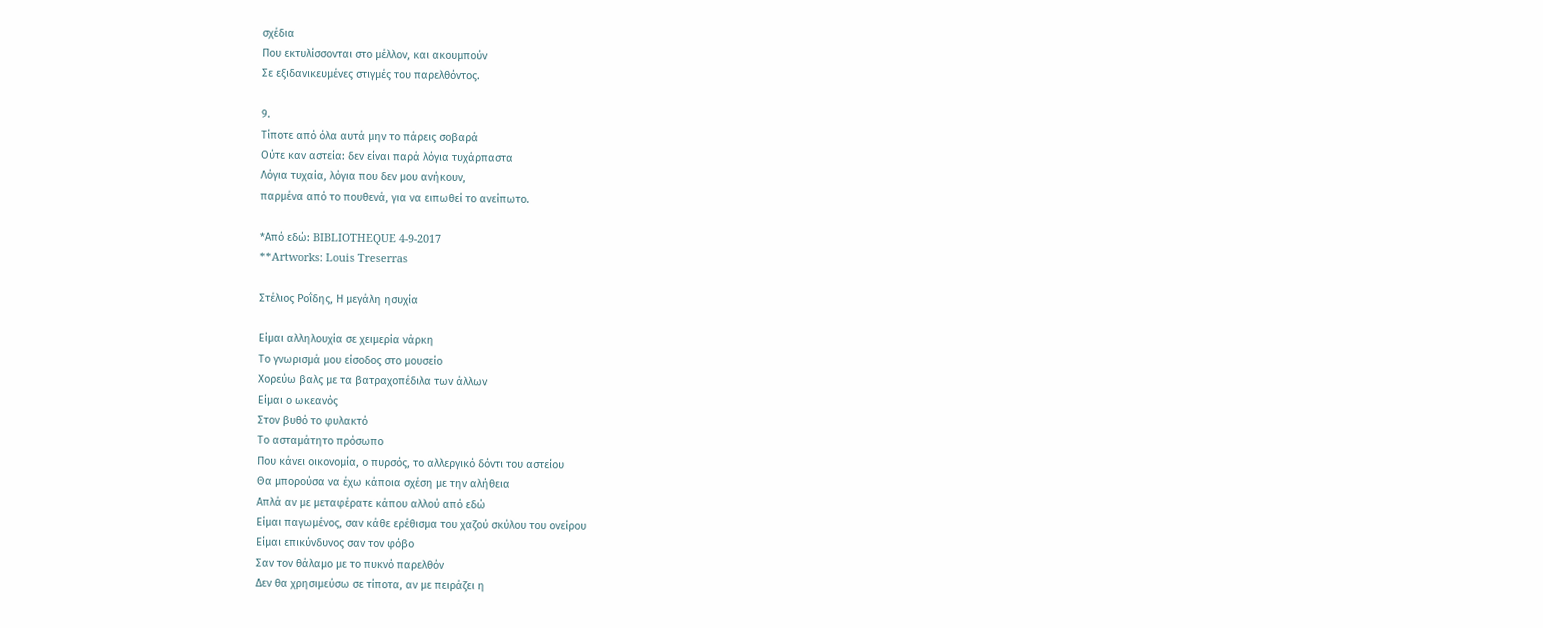σχέδια
Που εκτυλίσσονται στο μέλλον, και ακουμπούν
Σε εξιδανικευμένες στιγμές του παρελθόντος.

9.
Τίποτε από όλα αυτά μην το πάρεις σοβαρά
Ούτε καν αστεία: δεν είναι παρά λόγια τυχάρπαστα
Λόγια τυχαία, λόγια που δεν μου ανήκουν,
παρμένα από το πουθενά, για να ειπωθεί το ανείπωτο.

*Από εδώ: BIBLIOTHEQUE 4-9-2017
**Artworks: Louis Treserras

Στέλιος Ροΐδης, Η μεγάλη ησυχία

Είμαι αλληλουχία σε χειμερία νάρκη
Το γνωρισμά μου είσοδος στο μουσείο
Χορεύω βαλς με τα βατραχοπέδιλα των άλλων
Είμαι ο ωκεανός
Στον βυθό το φυλακτό
Το ασταμάτητο πρόσωπο
Που κάνει οικονομία, ο πυρσός, το αλλεργικό δόντι του αστείου
Θα μπορούσα να έχω κάποια σχέση με την αλήθεια
Απλά αν με μεταφέρατε κάπου αλλού από εδώ
Είμαι παγωμένος, σαν κάθε ερέθισμα του χαζού σκύλου του ονείρου
Είμαι επικύνδυνος σαν τον φόβο
Σαν τον θάλαμο με το πυκνό παρελθόν
Δεν θα χρησιμεύσω σε τίποτα, αν με πειράζει η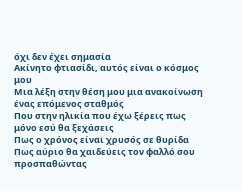όχι δεν έχει σημασία
Ακίνητο φτιασίδι, αυτός είναι ο κόσμος μου
Μια λέξη στην θέση μου μια ανακοίνωση ένας επόμενος σταθμός
Που στην ηλικία που έχω ξέρεις πως μόνο εσύ θα ξεχάσεις
Πως ο χρόνος είναι χρυσός σε θυρίδα
Πως αύριο θα χαιδεύεις τον φαλλό σου προσπαθώντας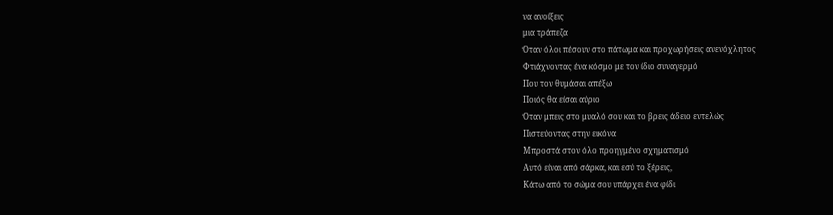να ανοίξεις
μια τράπεζα
Όταν όλοι πέσουν στο πάτωμα και προχωρήσεις ανενόχλητος
Φτιάχνοντας ένα κόσμο με τον ίδιο συναγερμό
Που τον θυμάσαι απέξω
Ποιός θα είσαι αύριο
Όταν μπεις στο μυαλό σου και το βρεις άδειο εντελώς
Πιστεύοντας στην εικόνα
Μπροστά στον όλο προηγμένο σχηματισμό
Αυτό είναι από σάρκα, και εσύ το ξέρεις,
Κάτω από το σώμα σου υπάρχει ένα φίδι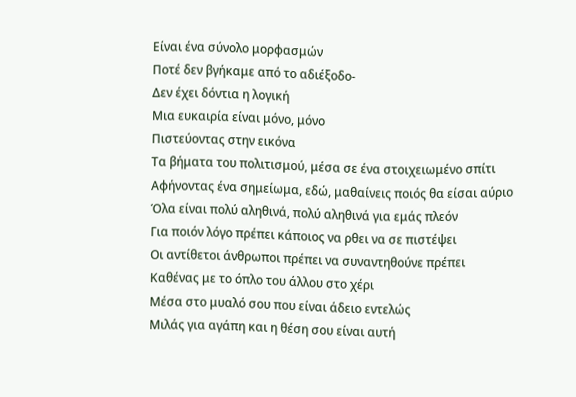Είναι ένα σύνολο μορφασμών
Ποτέ δεν βγήκαμε από το αδιέξοδο-
Δεν έχει δόντια η λογική
Μια ευκαιρία είναι μόνο, μόνο
Πιστεύοντας στην εικόνα
Τα βήματα του πολιτισμού, μέσα σε ένα στοιχειωμένο σπίτι
Αφήνοντας ένα σημείωμα, εδώ, μαθαίνεις ποιός θα είσαι αύριο
Όλα είναι πολύ αληθινά, πολύ αληθινά για εμάς πλεόν
Για ποιόν λόγο πρέπει κάποιος να ρθει να σε πιστέψει
Οι αντίθετοι άνθρωποι πρέπει να συναντηθούνε πρέπει
Καθένας με το όπλο του άλλου στο χέρι
Μέσα στο μυαλό σου που είναι άδειο εντελώς
Μιλάς για αγάπη και η θέση σου είναι αυτή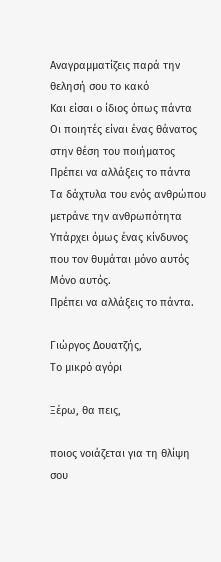Αναγραμματίζεις παρά την θελησή σου το κακό
Και είσαι ο ίδιος όπως πάντα
Οι ποιητές είναι ένας θάνατος στην θέση του ποιήματος
Πρέπει να αλλάξεις το πάντα
Τα δάχτυλα του ενός ανθρώπου μετράνε την ανθρωπότητα
Υπάρχει όμως ένας κίνδυνος που τον θυμάται μόνο αυτός
Μόνο αυτός.
Πρέπει να αλλάξεις το πάντα.

Γιώργος Δουατζής,
Το μικρό αγόρι

Ξέρω, θα πεις,

ποιος νοιάζεται για τη θλίψη σου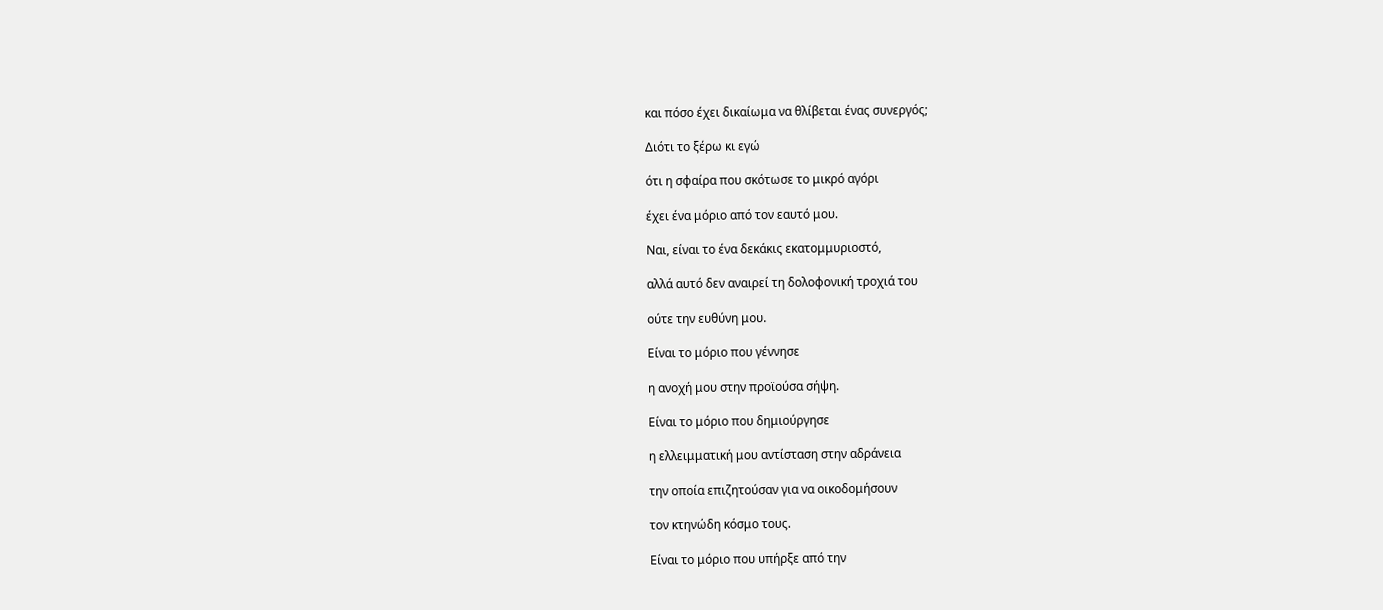και πόσο έχει δικαίωμα να θλίβεται ένας συνεργός;

Διότι το ξέρω κι εγώ

ότι η σφαίρα που σκότωσε το μικρό αγόρι

έχει ένα μόριο από τον εαυτό μου.

Ναι, είναι το ένα δεκάκις εκατομμυριοστό,

αλλά αυτό δεν αναιρεί τη δολοφονική τροχιά του

ούτε την ευθύνη μου.

Είναι το μόριο που γέννησε

η ανοχή μου στην προϊούσα σήψη.

Είναι το μόριο που δημιούργησε

η ελλειμματική μου αντίσταση στην αδράνεια

την οποία επιζητούσαν για να οικοδομήσουν

τον κτηνώδη κόσμο τους.

Είναι το μόριο που υπήρξε από την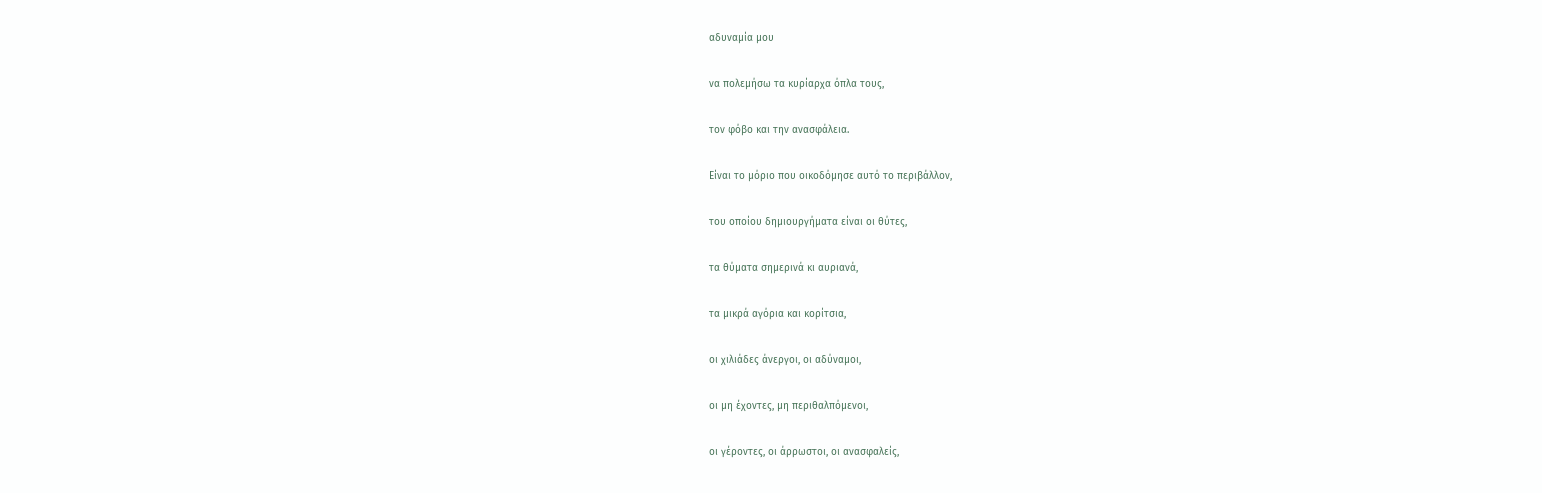αδυναμία μου

να πολεμήσω τα κυρίαρχα όπλα τους,

τον φόβο και την ανασφάλεια.

Είναι το μόριο που οικοδόμησε αυτό το περιβάλλον,

του οποίου δημιουργήματα είναι οι θύτες,

τα θύματα σημερινά κι αυριανά,

τα μικρά αγόρια και κορίτσια,

οι χιλιάδες άνεργοι, οι αδύναμοι,

οι μη έχοντες, μη περιθαλπόμενοι,

οι γέροντες, οι άρρωστοι, οι ανασφαλείς,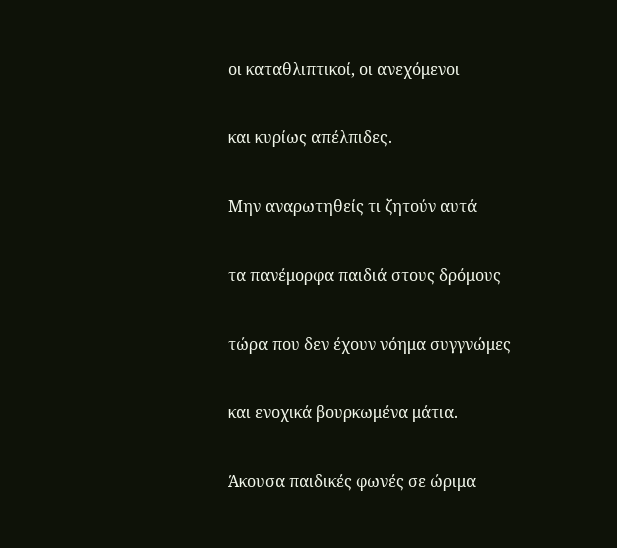οι καταθλιπτικοί, οι ανεχόμενοι

και κυρίως απέλπιδες.

Μην αναρωτηθείς τι ζητούν αυτά

τα πανέμορφα παιδιά στους δρόμους

τώρα που δεν έχουν νόημα συγγνώμες

και ενοχικά βουρκωμένα μάτια.

Άκουσα παιδικές φωνές σε ώριμα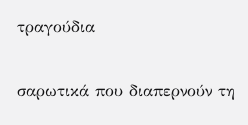τραγούδια

σαρωτικά που διαπερνούν τη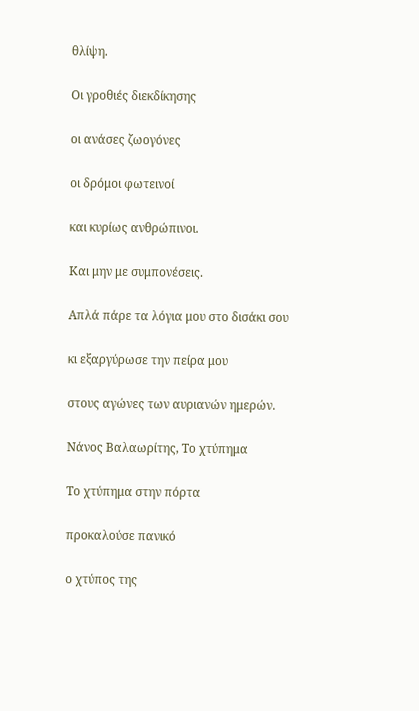θλίψη.

Οι γροθιές διεκδίκησης

οι ανάσες ζωογόνες

οι δρόμοι φωτεινοί

και κυρίως ανθρώπινοι.

Και μην με συμπονέσεις.

Απλά πάρε τα λόγια μου στο δισάκι σου

κι εξαργύρωσε την πείρα μου

στους αγώνες των αυριανών ημερών.

Νάνος Βαλαωρίτης, Το χτύπημα

Το χτύπημα στην πόρτα

προκαλούσε πανικό

ο χτύπος της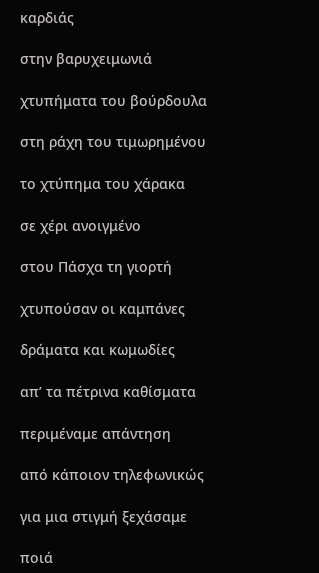καρδιάς

στην βαρυχειμωνιά

χτυπήματα του βούρδουλα

στη ράχη του τιμωρημένου

το χτύπημα του χάρακα

σε χέρι ανοιγμένο

στου Πάσχα τη γιορτή

χτυπούσαν οι καμπάνες

δράματα και κωμωδίες

απ’ τα πέτρινα καθίσματα

περιμέναμε απάντηση

από κάποιον τηλεφωνικώς

για μια στιγμή ξεχάσαμε

ποιά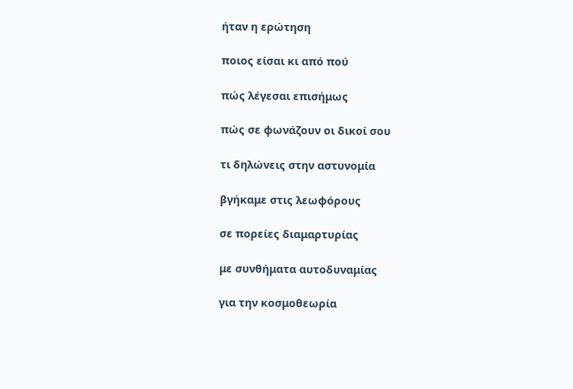ήταν η ερώτηση

ποιος είσαι κι από πού

πώς λέγεσαι επισήμως

πώς σε φωνάζουν οι δικοί σου

τι δηλώνεις στην αστυνομία

βγήκαμε στις λεωφόρους

σε πορείες διαμαρτυρίας

με συνθήματα αυτοδυναμίας

για την κοσμοθεωρία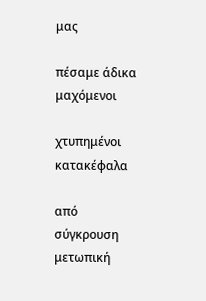μας

πέσαμε άδικα μαχόμενοι

χτυπημένοι κατακέφαλα

από σύγκρουση μετωπική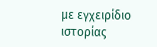με εγχειρίδιο ιστορίας